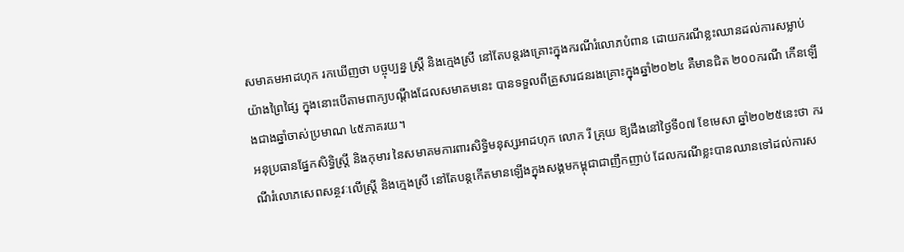សមាគមអាដហុក រកឃើញថា បច្ចុប្បន្ន ស្ត្រី និងក្មេងស្រី នៅតែបន្តរងគ្រោះក្នុងករណីរំលោភបំពាន ដោយករណីខ្លះឈានដល់ការសម្លាប់យ៉ាងព្រៃផ្សៃ ក្នុងនោះបើតាមពាក្យបណ្តឹងដែលសមាគមនេះ បានទទួលពីគ្រួសារជនរងគ្រោះក្នុងឆ្នាំ២០២៤ គឺមានជិត ២០០ករណី កើនឡើងជាងឆ្នាំចាស់ប្រមាណ ៤៥ភាគរយ។
អនុប្រធានផ្នែកសិទ្ធិស្ត្រី និងកុមារ នៃសមាគមការពារសិទ្ធិមនុស្សអាដហុក លោក រី គ្រុយ ឱ្យដឹងនៅថ្ងៃទី០៧ ខែមេសា ឆ្នាំ២០២៥នេះថា ករណីរំលោភសេពសន្ថវៈលើស្ត្រី និងក្មេងស្រី នៅតែបន្តកើតមានឡើងក្នុងសង្គមកម្ពុជាជាញឹកញាប់ ដែលករណីខ្លះបានឈានទៅដល់ការស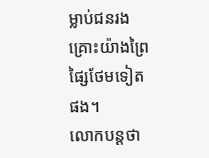ម្លាប់ជនរងគ្រោះយ៉ាងព្រៃផ្សៃថែមទៀតផង។
លោកបន្តថា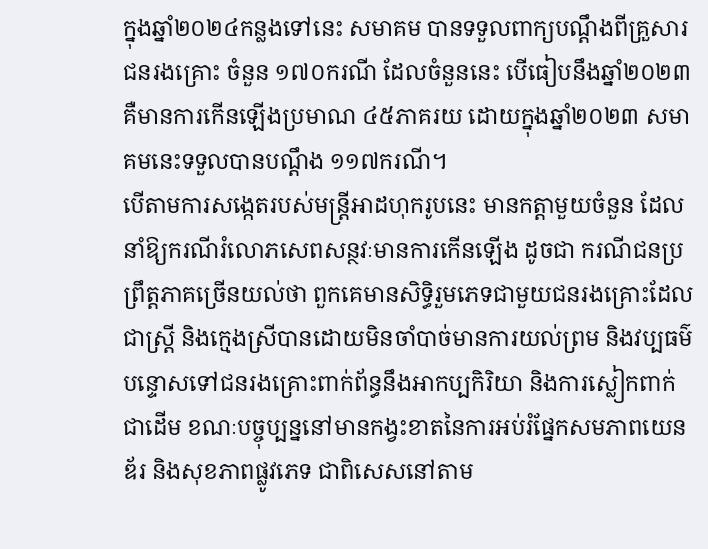ក្នុងឆ្នាំ២០២៤កន្លងទៅនេះ សមាគម បានទទួលពាក្យបណ្តឹងពីគ្រួសារជនរងគ្រោះ ចំនួន ១៧០ករណី ដែលចំនួននេះ បើធៀបនឹងឆ្នាំ២០២៣ គឺមានការកើនឡើងប្រមាណ ៤៥ភាគរយ ដោយក្នុងឆ្នាំ២០២៣ សមាគមនេះទទួលបានបណ្តឹង ១១៧ករណី។
បើតាមការសង្កេតរបស់មន្ត្រីអាដហុករូបនេះ មានកត្តាមួយចំនួន ដែលនាំឱ្យករណីរំលោភសេពសន្ថវៈមានការកើនឡើង ដូចជា ករណីជនប្រព្រឹត្តភាគច្រើនយល់ថា ពួកគេមានសិទ្ធិរួមភេទជាមួយជនរងគ្រោះដែលជាស្ត្រី និងក្មេងស្រីបានដោយមិនចាំបាច់មានការយល់ព្រម និងវប្បធម៌បន្ទោសទៅជនរងគ្រោះពាក់ព័ន្ធនឹងអាកប្បកិរិយា និងការស្លៀកពាក់ជាដើម ខណៈបច្ចុប្បន្ននៅមានកង្វះខាតនៃការអប់រំផ្នែកសមភាពយេនឌ័រ និងសុខភាពផ្លូវភេទ ជាពិសេសនៅតាម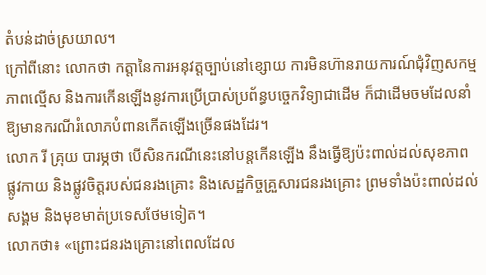តំបន់ដាច់ស្រយាល។
ក្រៅពីនោះ លោកថា កត្តានៃការអនុវត្តច្បាប់នៅខ្សោយ ការមិនហ៊ានរាយការណ៍ជុំវិញសកម្មភាពល្មើស និងការកើនឡើងនូវការប្រើប្រាស់ប្រព័ន្ធបច្ចេកវិទ្យាជាដើម ក៏ជាដើមចមដែលនាំឱ្យមានករណីរំលោភបំពានកើតឡើងច្រើនផងដែរ។
លោក រី គ្រុយ បារម្ភថា បើសិនករណីនេះនៅបន្តកើនឡើង នឹងធ្វើឱ្យប៉ះពាល់ដល់សុខភាពផ្លូវកាយ និងផ្លូវចិត្តរបស់ជនរងគ្រោះ និងសេដ្ឋកិច្ចគ្រួសារជនរងគ្រោះ ព្រមទាំងប៉ះពាល់ដល់សង្គម និងមុខមាត់ប្រទេសថែមទៀត។
លោកថា៖ «ព្រោះជនរងគ្រោះនៅពេលដែល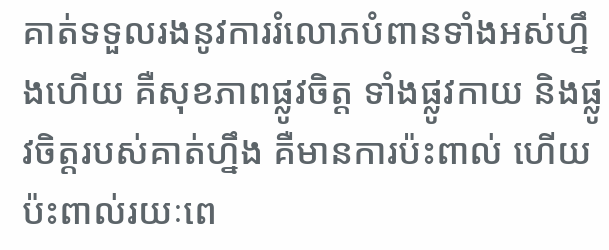គាត់ទទួលរងនូវការរំលោភបំពានទាំងអស់ហ្នឹងហើយ គឺសុខភាពផ្លូវចិត្ត ទាំងផ្លូវកាយ និងផ្លូវចិត្តរបស់គាត់ហ្នឹង គឺមានការប៉ះពាល់ ហើយប៉ះពាល់រយៈពេ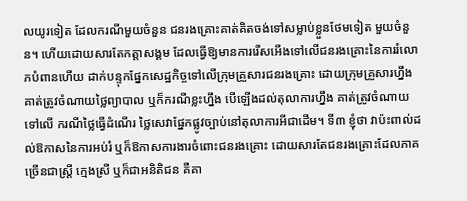លយូរទៀត ដែលករណីមួយចំនួន ជនរងគ្រោះគាត់គិតចង់ទៅសម្លាប់ខ្លួនថែមទៀត មួយចំនួន។ ហើយដោយសារតែកត្តាសង្គម ដែលធ្វើឱ្យមានការរើសអើងទៅលើជនរងគ្រោះនៃការរំលោភបំពានហើយ ដាក់បន្ទុកផ្នែកសេដ្ឋកិច្ចទៅលើក្រុមគ្រួសារជនរងគ្រោះ ដោយក្រុមគ្រួសារហ្នឹងគាត់ត្រូវចំណាយថ្លៃព្យាបាល ឬក៏ករណីខ្លះហ្នឹង បើឡើងដល់តុលាការហ្នឹង គាត់ត្រូវចំណាយទៅលើ ករណីថ្លៃធ្វើដំណើរ ថ្លៃសេវាផ្នែកផ្លូវច្បាប់នៅតុលាការអីជាដើម។ ទី៣ ខ្ញុំថា វាប៉ះពាល់ដល់ឱកាសនៃការអប់រំ ឬក៏ឱកាសការងារចំពោះជនរងគ្រោះ ដោយសារតែជនរងគ្រោះដែលភាគច្រើនជាស្ត្រី ក្មេងស្រី ឬក៏ជាអនិតិជន គឺគា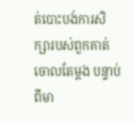ត់បោះបង់ការសិក្សារបស់ពួកគាត់ចោលតែម្តង បន្ទាប់ពីមា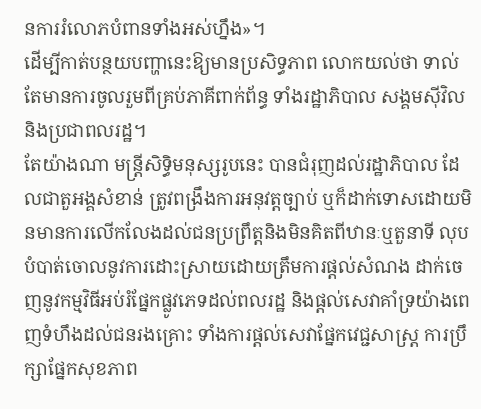នការរំលោភបំពានទាំងអស់ហ្នឹង»។
ដើម្បីកាត់បន្ថយបញ្ហានេះឱ្យមានប្រសិទ្ធភាព លោកយល់ថា ទាល់តែមានការចូលរួមពីគ្រប់ភាគីពាក់ព័ន្ធ ទាំងរដ្ឋាភិបាល សង្គមស៊ីវិល និងប្រជាពលរដ្ឋ។
តែយ៉ាងណា មន្ត្រីសិទ្ធិមនុស្សរូបនេះ បានជំរុញដល់រដ្ឋាភិបាល ដែលជាតួអង្គសំខាន់ ត្រូវពង្រឹងការអនុវត្តច្បាប់ ឬក៏ដាក់ទោសដោយមិនមានការលើកលែងដល់ជនប្រព្រឹត្តនិងមិនគិតពីឋានៈឬតួនាទី លុបបំបាត់ចោលនូវការដោះស្រាយដោយត្រឹមការផ្តល់សំណង ដាក់ចេញនូវកម្មវិធីអប់រំផ្នែកផ្លូវភេទដល់ពលរដ្ឋ និងផ្តល់សេវាគាំទ្រយ៉ាងពេញទំហឹងដល់ជនរងគ្រោះ ទាំងការផ្តល់សេវាផ្នែកវេជ្ជសាស្ត្រ ការប្រឹក្សាផ្នែកសុខភាព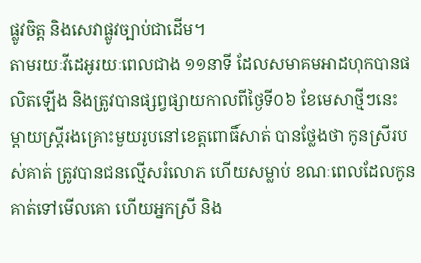ផ្លូវចិត្ត និងសេវាផ្លូវច្បាប់ជាដើម។
តាមរយៈវីដេអូរយៈពេលជាង ១១នាទី ដែលសមាគមអាដហុកបានផលិតឡើង និងត្រូវបានផ្សព្វផ្សាយកាលពីថ្ងៃទី០៦ ខែមេសាថ្មីៗនេះ ម្តាយស្រ្តីរងគ្រោះមួយរូបនៅខេត្តពោធិ៍សាត់ បានថ្លែងថា កូនស្រីរបស់គាត់ ត្រូវបានជនល្មើសរំលោភ ហើយសម្លាប់ ខណៈពេលដែលកូនគាត់ទៅមើលគោ ហើយអ្នកស្រី និង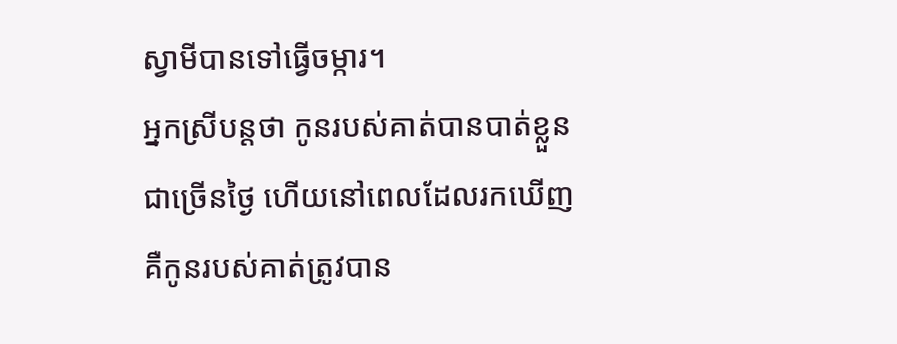ស្វាមីបានទៅធ្វើចម្ការ។
អ្នកស្រីបន្តថា កូនរបស់គាត់បានបាត់ខ្លួនជាច្រើនថ្ងៃ ហើយនៅពេលដែលរកឃើញ គឺកូនរបស់គាត់ត្រូវបាន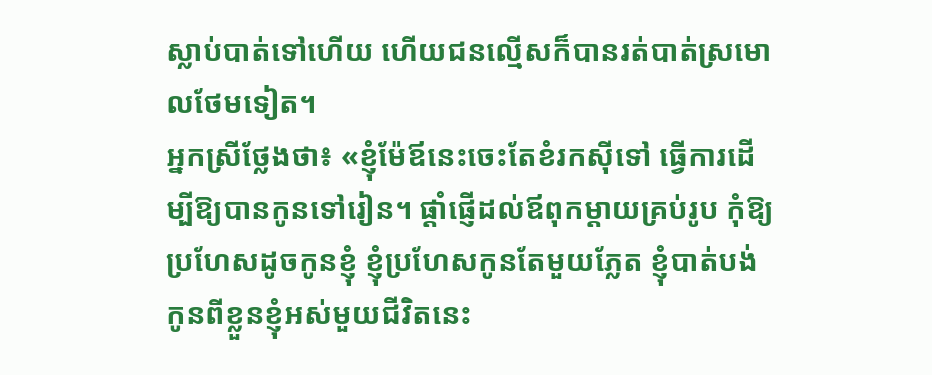ស្លាប់បាត់ទៅហើយ ហើយជនល្មើសក៏បានរត់បាត់ស្រមោលថែមទៀត។
អ្នកស្រីថ្លែងថា៖ «ខ្ញុំម៉ែឪនេះចេះតែខំរកស៊ីទៅ ធ្វើការដើម្បីឱ្យបានកូនទៅរៀន។ ផ្តាំផ្ញើដល់ឪពុកម្តាយគ្រប់រូប កុំឱ្យប្រហែសដូចកូនខ្ញុំ ខ្ញុំប្រហែសកូនតែមួយភ្លែត ខ្ញុំបាត់បង់កូនពីខ្លួនខ្ញុំអស់មួយជីវិតនេះ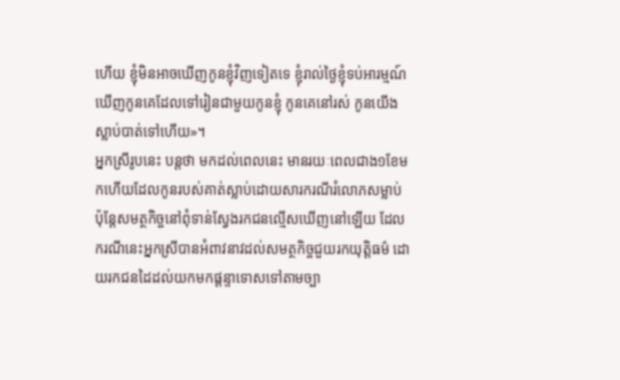ហើយ ខ្ញុំមិនអាចឃើញកូនខ្ញុំវិញទៀតទេ ខ្ញុំរាល់ថ្ងៃខ្ញុំទប់អារម្មណ៍ ឃើញកូនគេដែលទៅរៀនជាមួយកូនខ្ញុំ កូនគេនៅរស់ កូនយើងស្លាប់បាត់ទៅហើយ»។
អ្នកស្រីរូបនេះ បន្តថា មកដល់ពេលនេះ មានរយៈពេលជាង១ខែមកហើយដែលកូនរបស់គាត់ស្លាប់ដោយសារករណីរំលោភសម្លាប់ ប៉ុន្តែសមត្ថកិច្ចនៅពុំទាន់ស្វែងរកជនល្មើសឃើញនៅឡើយ ដែលករណីនេះអ្នកស្រីបានអំពាវនាវដល់សមត្ថកិច្ចជួយរកយុត្តិធម៌ ដោយរកជនដៃដល់យកមកផ្តន្ទាទោសទៅតាមច្បា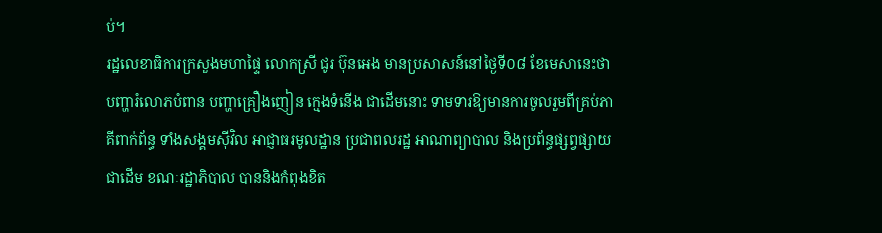ប់។
រដ្ឋលេខាធិការក្រសួងមហាផ្ទៃ លោកស្រី ជូរ ប៊ុនអេង មានប្រសាសន៍នៅថ្ងៃទី០៨ ខែមេសានេះថា បញ្ហារំលោភបំពាន បញ្ហាគ្រឿងញៀន ក្មេងទំនើង ជាដើមនោះ ទាមទារឱ្យមានការចូលរួមពីគ្រប់ភាគីពាក់ព័ន្ធ ទាំងសង្គមស៊ីវិល អាជ្ញាធរមូលដ្ឋាន ប្រជាពលរដ្ឋ អាណាព្យាបាល និងប្រព័ន្ធផ្សព្វផ្សាយជាដើម ខណៈរដ្ឋាភិបាល បាននិងកំពុងខិត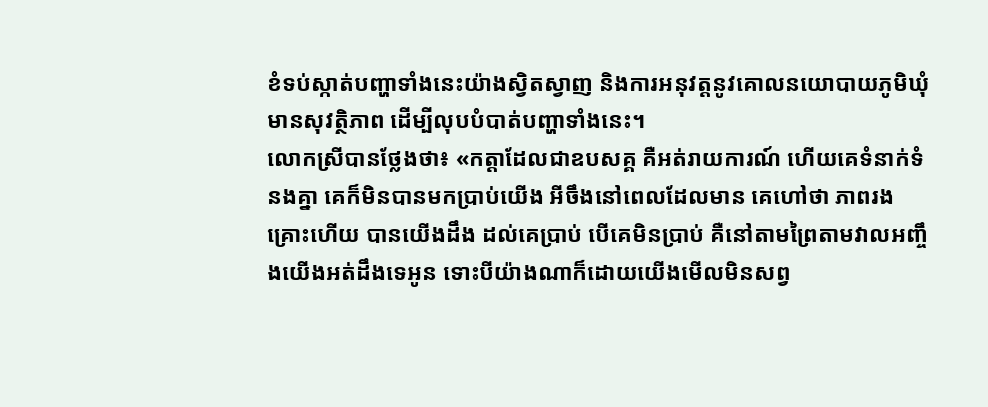ខំទប់ស្កាត់បញ្ហាទាំងនេះយ៉ាងស្វិតស្វាញ និងការអនុវត្តនូវគោលនយោបាយភូមិឃុំមានសុវត្ថិភាព ដើម្បីលុបបំបាត់បញ្ហាទាំងនេះ។
លោកស្រីបានថ្លែងថា៖ «កត្តាដែលជាឧបសគ្គ គឺអត់រាយការណ៍ ហើយគេទំនាក់ទំនងគ្នា គេក៏មិនបានមកប្រាប់យើង អីចឹងនៅពេលដែលមាន គេហៅថា ភាពរងគ្រោះហើយ បានយើងដឹង ដល់គេប្រាប់ បើគេមិនប្រាប់ គឺនៅតាមព្រៃតាមវាលអញ្ចឹងយើងអត់ដឹងទេអូន ទោះបីយ៉ាងណាក៏ដោយយើងមើលមិនសព្វ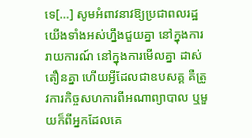ទេ[…] សូមអំពាវនាវឱ្យប្រជាពលរដ្ឋយើងទាំងអស់ហ្នឹងជួយគ្នា នៅក្នុងការរាយការណ៍ នៅក្នុងការមើលគ្នា ដាស់តឿនគ្នា ហើយអ្វីដែលជាឧបសគ្គ គឺត្រូវការកិច្ចសហការពីអណាព្យាបាល ឬមួយក៏ពីអ្នកដែលគេ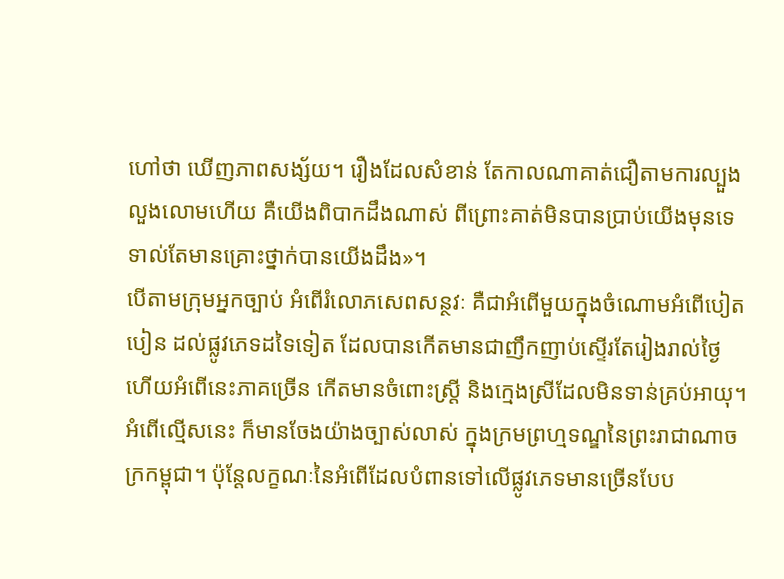ហៅថា ឃើញភាពសង្ស័យ។ រឿងដែលសំខាន់ តែកាលណាគាត់ជឿតាមការល្បួងលួងលោមហើយ គឺយើងពិបាកដឹងណាស់ ពីព្រោះគាត់មិនបានប្រាប់យើងមុនទេ ទាល់តែមានគ្រោះថ្នាក់បានយើងដឹង»។
បើតាមក្រុមអ្នកច្បាប់ អំពើរំលោភសេពសន្ថវៈ គឺជាអំពើមួយក្នុងចំណោមអំពើបៀតបៀន ដល់ផ្លូវភេទដទៃទៀត ដែលបានកើតមានជាញឹកញាប់ស្ទើរតែរៀងរាល់ថ្ងៃ ហើយអំពើនេះភាគច្រើន កើតមានចំពោះស្រ្តី និងក្មេងស្រីដែលមិនទាន់គ្រប់អាយុ។
អំពើល្មើសនេះ ក៏មានចែងយ៉ាងច្បាស់លាស់ ក្នុងក្រមព្រហ្មទណ្ឌនៃព្រះរាជាណាចក្រកម្ពុជា។ ប៉ុន្តែលក្ខណៈនៃអំពើដែលបំពានទៅលើផ្លូវភេទមានច្រើនបែប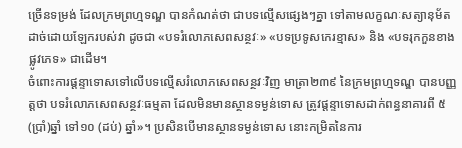ច្រើនទម្រង់ ដែលក្រមព្រហ្មទណ្ឌ បានកំណត់ថា ជាបទល្មើសផ្សេងៗគ្នា ទៅតាមលក្ខណៈសត្យានុម័តដាច់ដោយឡែករបស់វា ដូចជា «បទរំលោភសេពសន្ថវៈ» «បទប្រទូសកេរខ្មាស» និង «បទរុកកួនខាងផ្លូវភេទ» ជាដើម។
ចំពោះការផ្តន្ទាទោសទៅលើបទល្មើសរំលោភសេពសន្ថវៈវិញ មាត្រា២៣៩ នៃក្រមព្រហ្មទណ្ឌ បានបញ្ញត្តថា បទរំលោភសេពសន្ថវៈធម្មតា ដែលមិនមានស្ថានទម្ងន់ទោស ត្រូវផ្តន្ទាទោសដាក់ពន្ធនាគារពី ៥ (ប្រាំ)ឆ្នាំ ទៅ១០ (ដប់) ឆ្នាំ»។ ប្រសិនបើមានស្ថានទម្ងន់ទោស នោះកម្រិតនៃការ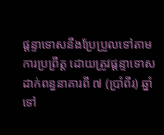ផ្តន្ទាទោសនឹងប្រែប្រួលទៅតាមការប្រព្រឹត្ត ដោយត្រូវផ្តន្ទាទោសដាក់ពន្ធនាគារពី ៧ (ប្រាំពីរ) ឆ្នាំ ទៅ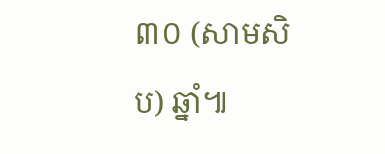៣០ (សាមសិប) ឆ្នាំ៕